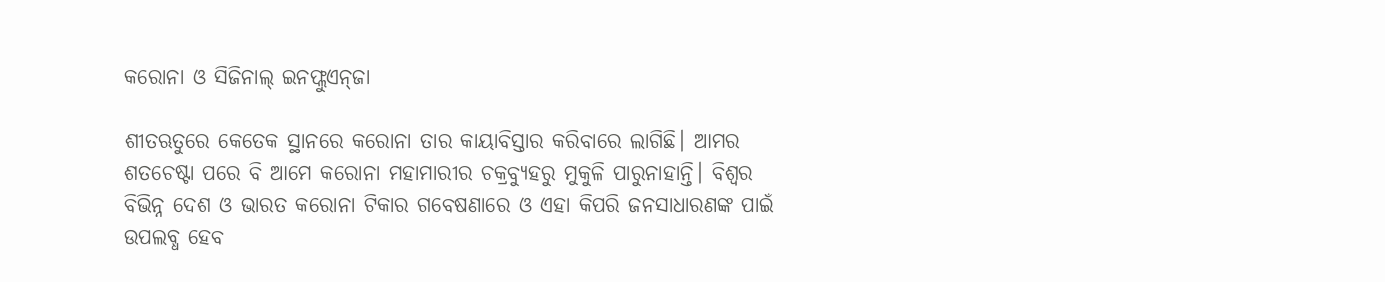କରୋନା ଓ ସିଜିନାଲ୍ ଇନଫ୍ଲୁଏନ୍‌ଜା

ଶୀତଋତୁରେ କେତେକ ସ୍ଥାନରେ କରୋନା ତାର କାୟାବିସ୍ତାର କରିବାରେ ଲାଗିଛି। ଆମର ଶତଚେଷ୍ଟା ପରେ ବି ଆମେ କରୋନା ମହାମାରୀର ଚକ୍ରବ୍ୟୁହରୁ ମୁକୁଳି ପାରୁନାହାନ୍ତି। ବିଶ୍ବର ବିଭିନ୍ନ ଦେଶ ଓ ଭାରତ କରୋନା ଟିକାର ଗବେଷଣାରେ ଓ ଏହା କିପରି ଜନସାଧାରଣଙ୍କ ପାଇଁ ଉପଲବ୍ଧ ହେବ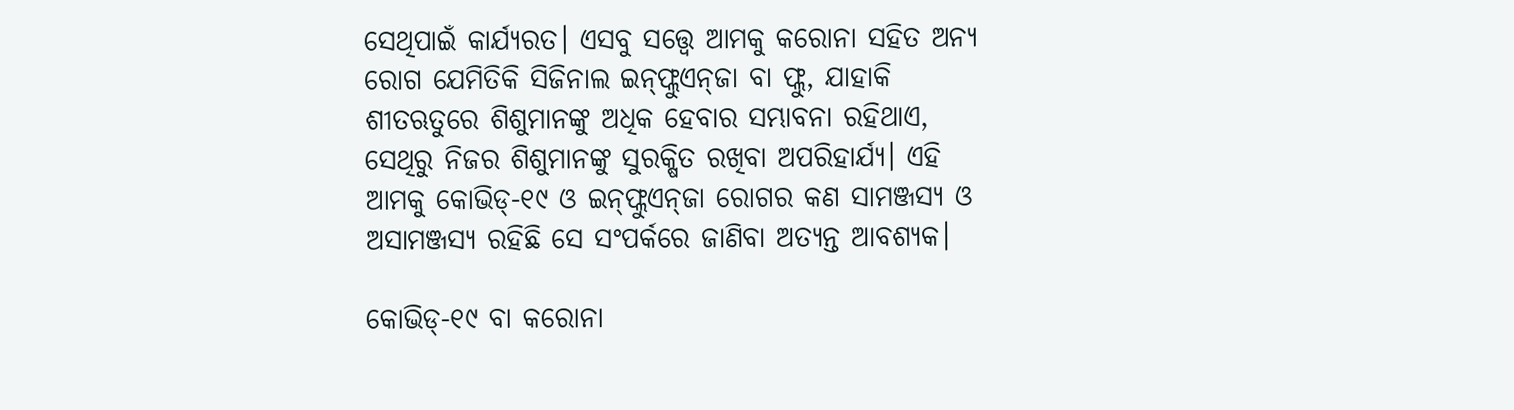ସେଥିପାଇଁ କାର୍ଯ୍ୟରତ। ଏସବୁ ସତ୍ତ୍ବେ ଆମକୁ କରୋନା ସହିତ ଅନ୍ୟ ରୋଗ ଯେମିତିକି ସିଜିନାଲ ଇନ୍‌ଫ୍ଲୁଏନ୍‌ଜା ବା ଫ୍ଲୁ, ଯାହାକି ଶୀତଋତୁରେ ଶିଶୁମାନଙ୍କୁ ଅଧିକ ହେବାର ସମ୍ଭାବନା ରହିଥାଏ, ସେଥିରୁ ନିଜର ଶିଶୁମାନଙ୍କୁ ସୁରକ୍ଷିତ ରଖିବା ଅପରିହାର୍ଯ୍ୟ। ଏହି ଆମକୁ କୋଭିଡ୍‌-୧୯ ଓ ଇନ୍‌ଫ୍ଲୁଏନ୍‌ଜା ରୋଗର କଣ ସାମଞ୍ଜସ୍ୟ ଓ ଅସାମଞ୍ଜସ୍ୟ ରହିଛି ସେ ସଂପର୍କରେ ଜାଣିବା ଅତ୍ୟନ୍ତ ଆବଶ୍ୟକ।

କୋଭିଡ୍‌-୧୯ ବା କରୋନା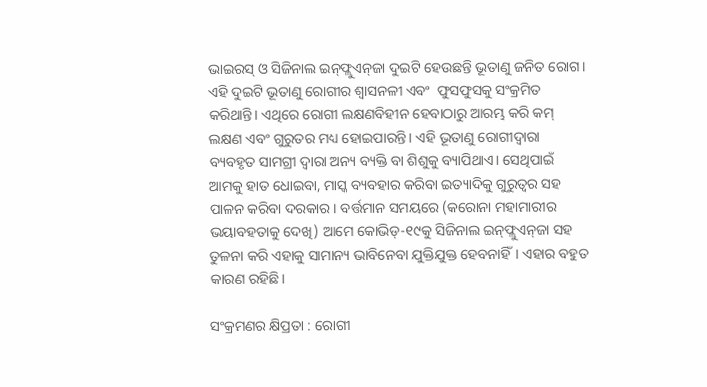ଭାଇରସ୍‌ ଓ ସିଜିନାଲ ଇନ୍‌ଫ୍ଲୁଏନ୍‌ଜା ଦୁଇଟି ହେଉଛନ୍ତି ଭୂତାଣୁ ଜନିତ ରୋଗ। ଏହି ଦୁଇଟି ଭୂତାଣୁ ରୋଗୀର ଶ୍ବାସନଳୀ ଏବଂ  ଫୁସଫୁସକୁ ସଂକ୍ରମିତ କରିଥାନ୍ତି। ଏଥିରେ ରୋଗୀ ଲକ୍ଷଣବିହୀନ ହେବାଠାରୁ ଆରମ୍ଭ କରି କମ୍‌ ଲକ୍ଷଣ ଏବଂ ଗୁରୁତର ମଧ୍ୟ ହୋଇପାରନ୍ତି। ଏହି ଭୂତାଣୁ ରୋଗୀଦ୍ବାରା ବ୍ୟବହୃତ ସାମଗ୍ରୀ ଦ୍ବାରା ଅନ୍ୟ ବ୍ୟକ୍ତି ବା ଶିଶୁକୁ ବ୍ୟାପିଥାଏ। ସେଥିପାଇଁ ଆମକୁ ହାତ ଧୋଇବା, ମାସ୍କ ବ୍ୟବହାର କରିବା ଇତ୍ୟାଦିକୁ ଗୁରୁତ୍ବର ସହ ପାଳନ କରିବା ଦରକାର। ବର୍ତ୍ତମାନ ସମୟରେ (କରୋନା ମହାମାରୀର ଭୟାବହତାକୁ ଦେଖି) ଆମେ କୋଭିଡ୍‌-୧୯କୁ ସିଜିନାଲ ଇନ୍‌ଫ୍ଲୁଏନ୍‌ଜା ସହ ତୁଳନା କରି ଏହାକୁ ସାମାନ୍ୟ ଭାବିନେବା ଯୁକ୍ତିଯୁକ୍ତ ହେବନାହିଁ। ଏହାର ବହୁତ କାରଣ ରହିଛି।

ସଂକ୍ରମଣର କ୍ଷିପ୍ରତା : ରୋଗୀ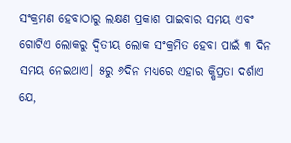ସଂକ୍ରମଣ ହେବାଠାରୁ ଲକ୍ଷଣ ପ୍ରକାଶ ପାଇବାର ସମୟ ଏବଂ ଗୋଟିଏ ଲୋକରୁ ଦ୍ବିତୀୟ ଲୋକ ସଂକ୍ରମିତ ହେବା ପାଇଁ ୩ ଦିନ ସମୟ ନେଇଥାଏ। ୫ରୁ ୬ଦିନ ମଧ୍ୟରେ ଏହାର କ୍ଷିପ୍ରତା ଦର୍ଶାଏ ଯେ,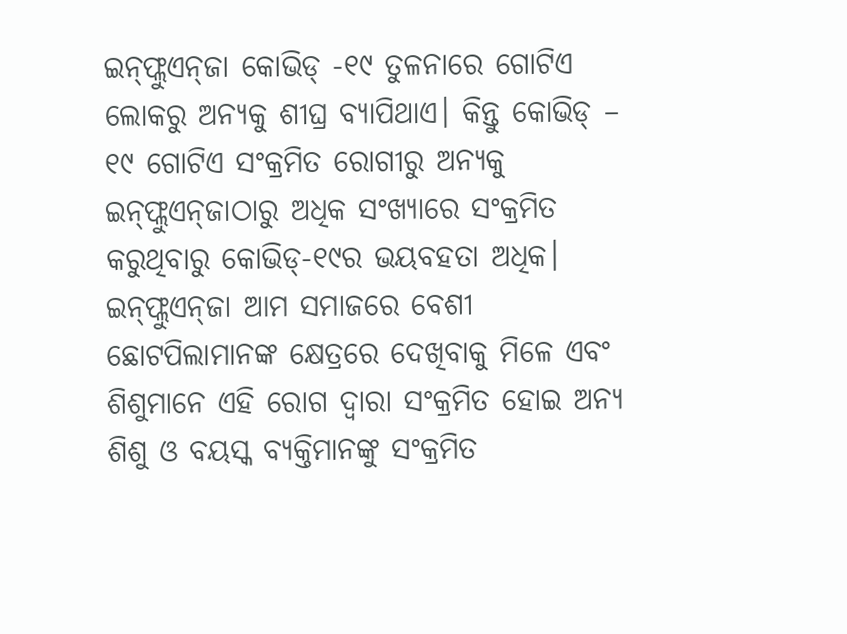ଇନ୍‌ଫ୍ଲୁଏନ୍‌ଜା କୋଭିଡ୍‌ -୧୯ ତୁଳନାରେ ଗୋଟିଏ ଲୋକରୁ ଅନ୍ୟକୁ ଶୀଘ୍ର ବ୍ୟାପିଥାଏ। କିନ୍ତୁ କୋଭିଡ୍‌ – ୧୯ ଗୋଟିଏ ସଂକ୍ରମିତ ରୋଗୀରୁ ଅନ୍ୟକୁ ଇନ୍‌ଫ୍ଲୁଏନ୍‌ଜାଠାରୁ ଅଧିକ ସଂଖ୍ୟାରେ ସଂକ୍ରମିତ କରୁଥିବାରୁ କୋଭିଡ୍‌-୧୯ର ଭୟବହତା ଅଧିକ। ଇନ୍‌ଫ୍ଲୁଏନ୍‌ଜା ଆମ ସମାଜରେ ବେଶୀ ଛୋଟପିଲାମାନଙ୍କ କ୍ଷେତ୍ରରେ ଦେଖିବାକୁ ମିଳେ ଏବଂ ଶିଶୁମାନେ ଏହି ରୋଗ ଦ୍ବାରା ସଂକ୍ରମିତ ହୋଇ ଅନ୍ୟ ଶିଶୁ ଓ ବୟସ୍କ ବ୍ୟକ୍ତିମାନଙ୍କୁ ସଂକ୍ରମିତ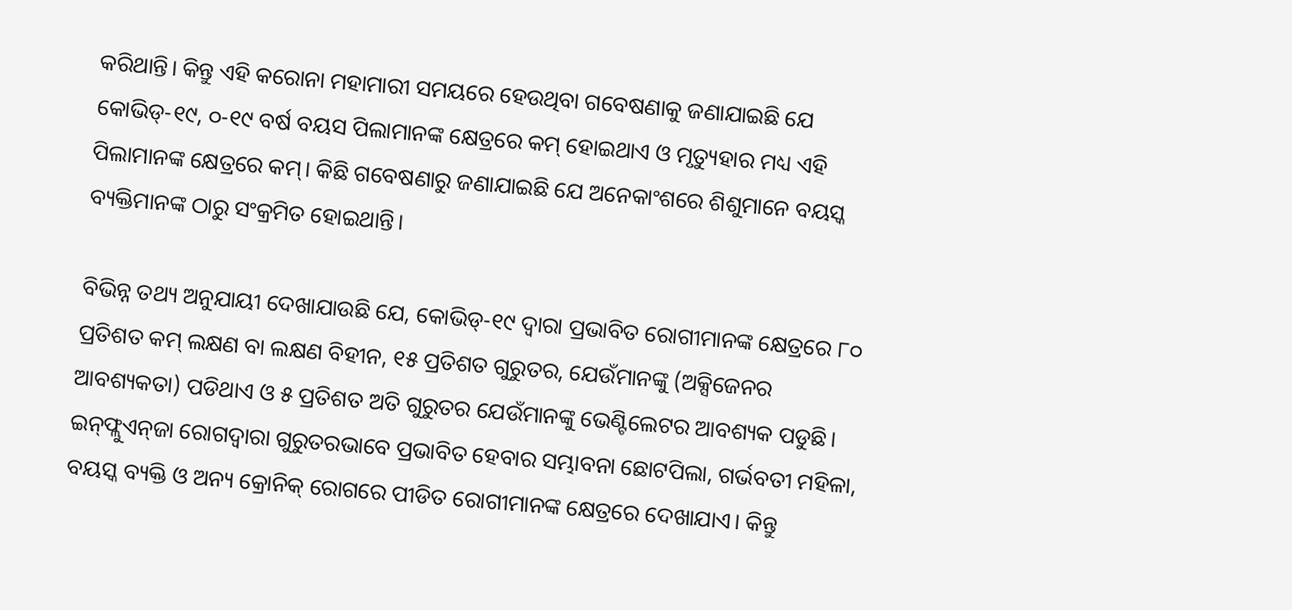କରିଥାନ୍ତି। କିନ୍ତୁ ଏହି କରୋନା ମହାମାରୀ ସମୟରେ ହେଉଥିବା ଗବେଷଣାକୁ ଜଣାଯାଇଛି ଯେ କୋଭିଡ୍‌-୧୯, ୦-୧୯ ବର୍ଷ ବୟସ ପିଲାମାନଙ୍କ କ୍ଷେତ୍ରରେ କମ୍‌ ହୋଇଥାଏ ଓ ମୃତ୍ୟୁହାର ମଧ୍ୟ ଏହି ପିଲାମାନଙ୍କ କ୍ଷେତ୍ରରେ କମ୍‌। କିଛି ଗବେଷଣାରୁ ଜଣାଯାଇଛି ଯେ ଅନେକାଂଶରେ ଶିଶୁମାନେ ବୟସ୍କ ବ୍ୟକ୍ତିମାନଙ୍କ ଠାରୁ ସଂକ୍ରମିତ ହୋଇଥାନ୍ତି।

ବିଭିନ୍ନ ତଥ୍ୟ ଅନୁଯାୟୀ ଦେଖାଯାଉଛି ଯେ, କୋଭିଡ୍‌-୧୯ ଦ୍ବାରା ପ୍ରଭାବିତ ରୋଗୀମାନଙ୍କ କ୍ଷେତ୍ରରେ ୮୦ ପ୍ରତିଶତ କମ୍‌ ଲକ୍ଷଣ ବା ଲକ୍ଷଣ ବିହୀନ, ୧୫ ପ୍ରତିଶତ ଗୁରୁତର, ଯେଉଁମାନଙ୍କୁ (ଅକ୍ସିଜେନର ଆବଶ୍ୟକତା) ପଡିଥାଏ ଓ ୫ ପ୍ରତିଶତ ଅତି ଗୁରୁତର ଯେଉଁମାନଙ୍କୁ ଭେଣ୍ଟିଲେଟର ଆବଶ୍ୟକ ପଡୁଛି। ଇନ୍‌ଫ୍ଲୁଏନ୍‌ଜା ରୋଗଦ୍ବାରା ଗୁରୁତରଭାବେ ପ୍ରଭାବିତ ହେବାର ସମ୍ଭାବନା ଛୋଟପିଲା, ଗର୍ଭବତୀ ମହିଳା, ବୟସ୍କ ବ୍ୟକ୍ତି ଓ ଅନ୍ୟ କ୍ରୋନିକ୍‌ ରୋଗରେ ପୀଡିତ ରୋଗୀମାନଙ୍କ କ୍ଷେତ୍ରରେ ଦେଖାଯାଏ। କିନ୍ତୁ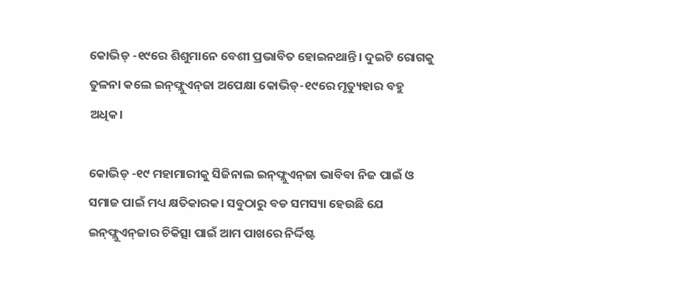କୋଭିଡ୍‌ -୧୯ରେ ଶିଶୁମାନେ ବେଶୀ ପ୍ରଭାବିତ ହୋଇନଥାନ୍ତି। ଦୁଇଟି ରୋଗକୁ ତୁଳନା କ‌ଲେ ଇନ୍‌ଫ୍ଲୁଏନ୍‌ଜା ଅପେକ୍ଷା କୋଭିଡ୍‌-୧୯ରେ ମୃତ୍ୟୁହାର ବହୁ ଅଧିକ।

କୋଭିଡ୍‌ -୧୯ ମହାମାରୀକୁ ସିଜିନାଲ ଇନ୍‌ଫ୍ଲୁଏନ୍‌ଜା ଭାବିବା ନିଜ ପାଇଁ ଓ ସମାଜ ପାଇଁ ମଧ୍ୟ କ୍ଷତିକାରକ। ସବୁଠାରୁ ବଡ ସମସ୍ୟା‌ ହେଉଛି ଯେ ଇନ୍‌ଫ୍ଲୁଏନ୍‌ଜାର ଚିକିତ୍ସା ପାଇଁ ଆମ ପାଖରେ ନିର୍ଦ୍ଦିଷ୍ଟ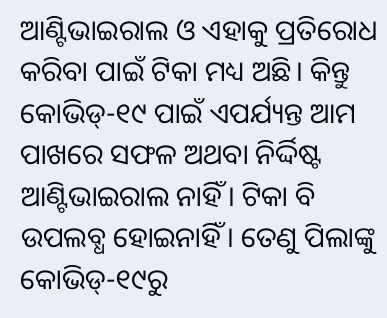ଆଣ୍ଟିଭାଇରାଲ ଓ ଏହାକୁ ପ୍ରତିରୋଧ କରିବା ପାଇଁ ଟିକା ମଧ୍ୟ ଅଛି। କିନ୍ତୁ କୋଭିଡ୍‌-୧୯ ପାଇଁ ଏପର୍ଯ୍ୟନ୍ତ ଆମ ପାଖରେ ସଫଳ ଅଥବା ନିର୍ଦ୍ଦିଷ୍ଟ ଆଣ୍ଟିଭାଇରାଲ ନାହିଁ। ଟିକା ବି ଉପଲବ୍ଧ ହୋଇନାହିଁ। ତେଣୁ ପିଲାଙ୍କୁ କୋଭିଡ୍‌-୧୯ରୁ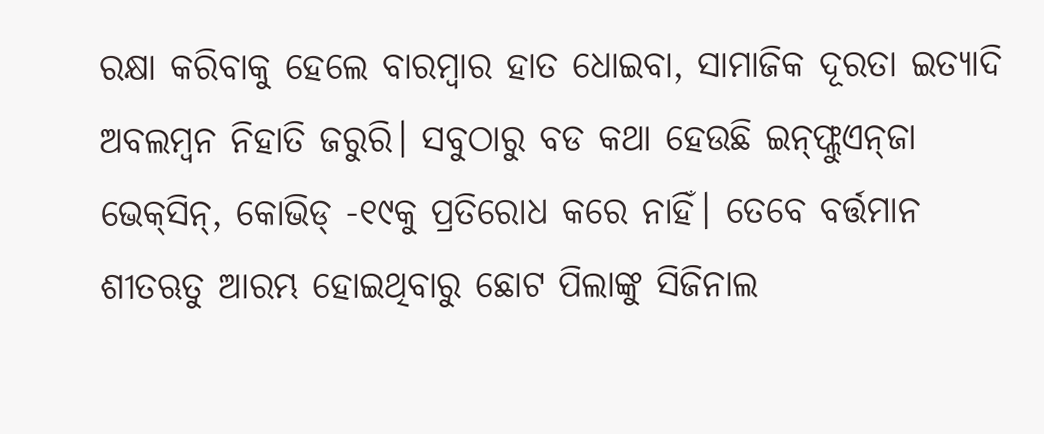ରକ୍ଷା କରିବାକୁ ହେଲେ ବାରମ୍ବାର ହାତ ଧୋଇବା, ସାମାଜିକ ଦୂରତା ଇତ୍ୟାଦି ଅବଲମ୍ବନ ନିହାତି ଜରୁରି। ସବୁଠାରୁ ବଡ କଥା ହେଉଛି ଇନ୍‌ଫ୍ଲୁଏନ୍‌ଜା ଭେକ୍‌ସିନ୍‌, କୋଭିଡ୍‌ -୧୯କୁ ପ୍ରତିରୋଧ କରେ ନାହିଁ। ତେବେ ବର୍ତ୍ତମାନ ଶୀତଋତୁ ଆରମ୍ଭ ହୋଇଥିବାରୁ ଛୋଟ ପିଲାଙ୍କୁ ସିଜିନାଲ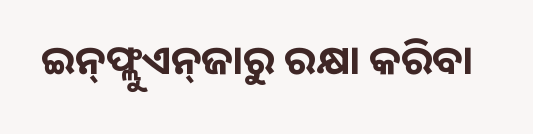ଇନ୍‌ଫ୍ଲୁଏନ୍‌ଜାରୁ ରକ୍ଷା କରିବା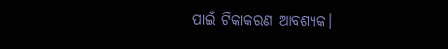ପାଇଁ ଟିକାକରଣ ଆବଶ୍ୟକ।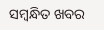ସମ୍ବନ୍ଧିତ ଖବର